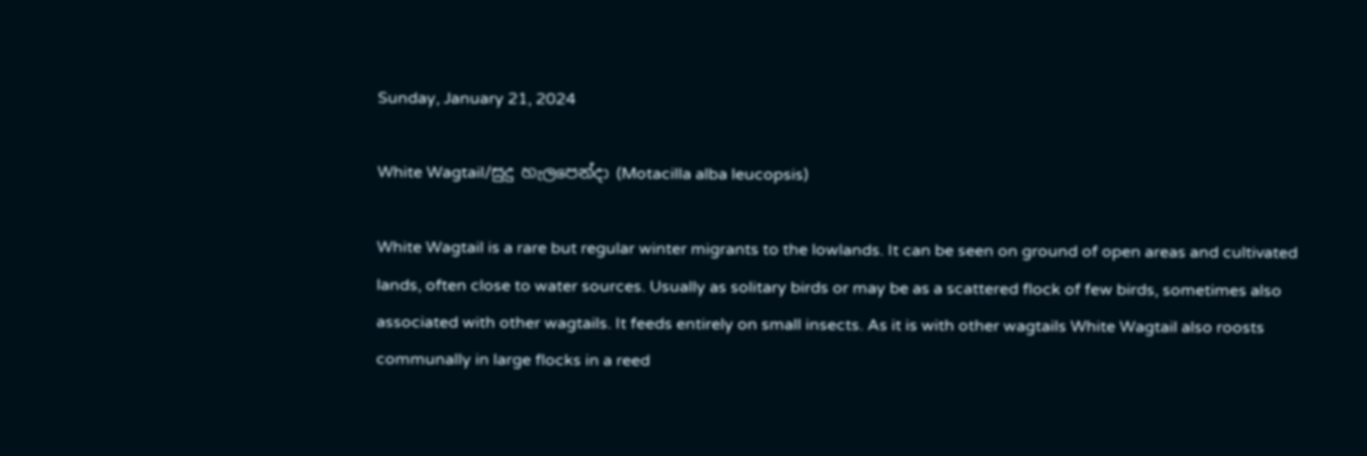Sunday, January 21, 2024

White Wagtail/සුදු හැලපෙන්දා (Motacilla alba leucopsis)

White Wagtail is a rare but regular winter migrants to the lowlands. It can be seen on ground of open areas and cultivated lands, often close to water sources. Usually as solitary birds or may be as a scattered flock of few birds, sometimes also associated with other wagtails. It feeds entirely on small insects. As it is with other wagtails White Wagtail also roosts communally in large flocks in a reed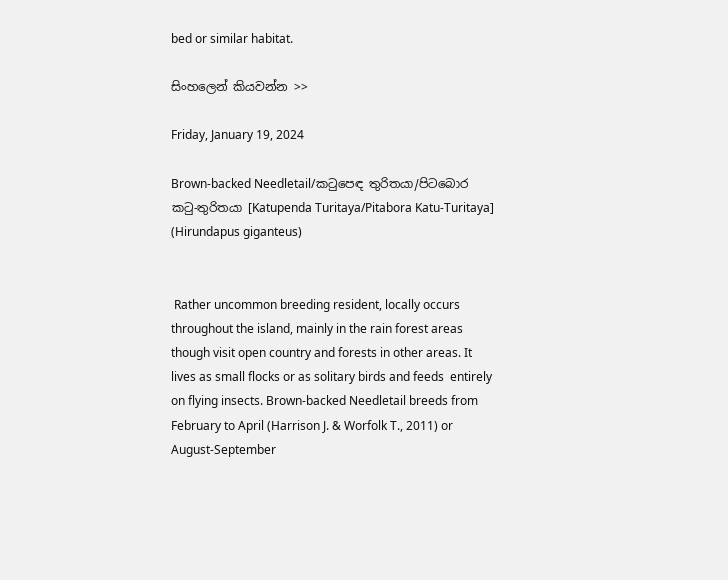bed or similar habitat.

සිංහලෙන් කියවන්න >>

Friday, January 19, 2024

Brown-backed Needletail/කටුපෙඳ තුරිතයා/පිටබොර කටු-තුරිතයා [Katupenda Turitaya/Pitabora Katu-Turitaya] (Hirundapus giganteus)


 Rather uncommon breeding resident, locally occurs throughout the island, mainly in the rain forest areas though visit open country and forests in other areas. It lives as small flocks or as solitary birds and feeds  entirely on flying insects. Brown-backed Needletail breeds from February to April (Harrison J. & Worfolk T., 2011) or August-September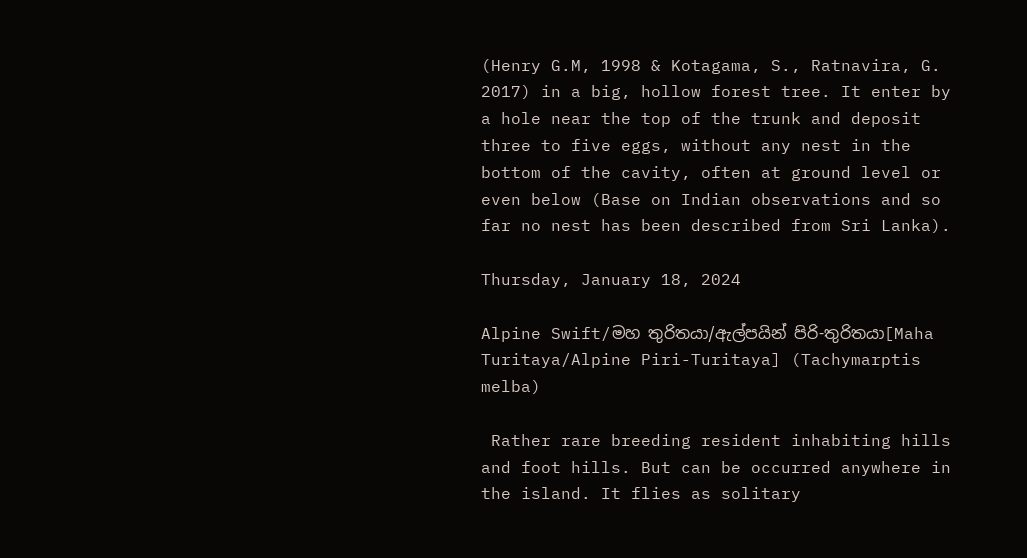(Henry G.M, 1998 & Kotagama, S., Ratnavira, G. 2017) in a big, hollow forest tree. It enter by a hole near the top of the trunk and deposit three to five eggs, without any nest in the bottom of the cavity, often at ground level or even below (Base on Indian observations and so far no nest has been described from Sri Lanka).

Thursday, January 18, 2024

Alpine Swift/මහ තුරිතයා/ඇල්පයින් පිරි-තුරිතයා[Maha Turitaya/Alpine Piri-Turitaya] (Tachymarptis melba)

 Rather rare breeding resident inhabiting hills and foot hills. But can be occurred anywhere in the island. It flies as solitary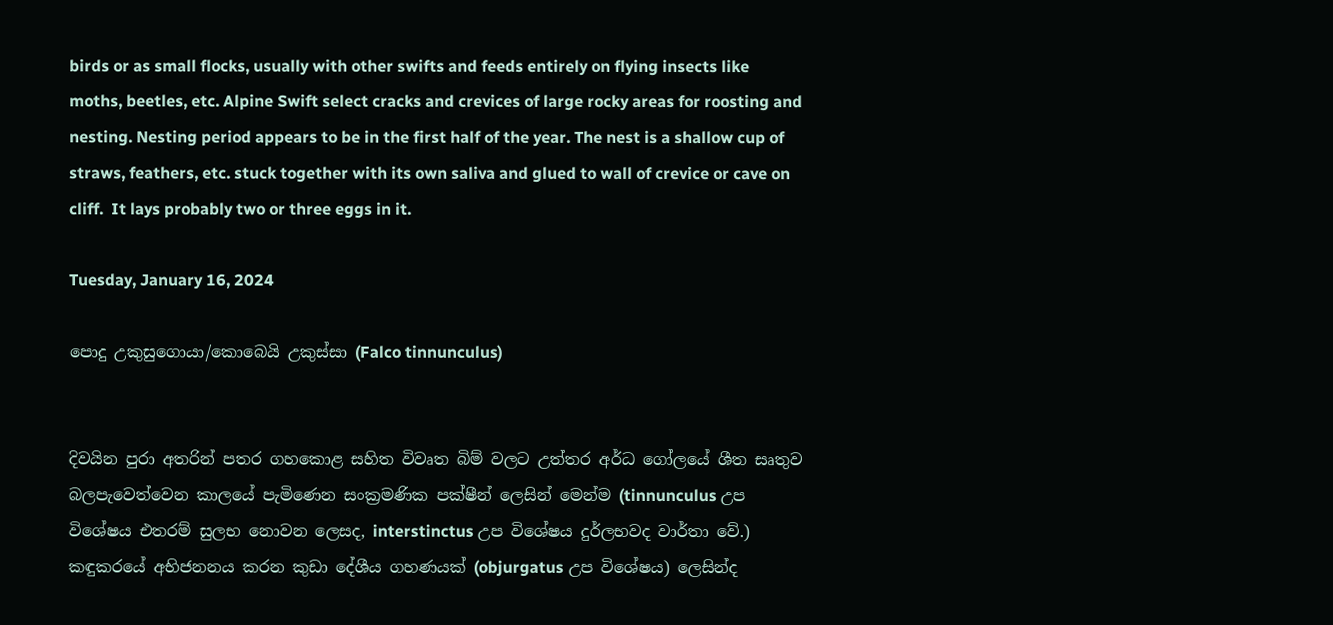birds or as small flocks, usually with other swifts and feeds entirely on flying insects like moths, beetles, etc. Alpine Swift select cracks and crevices of large rocky areas for roosting and nesting. Nesting period appears to be in the first half of the year. The nest is a shallow cup of straws, feathers, etc. stuck together with its own saliva and glued to wall of crevice or cave on cliff.  It lays probably two or three eggs in it.

Tuesday, January 16, 2024

පොදු උකුසුගොයා/කොබෙයි උකුස්සා (Falco tinnunculus)


දිවයින පුරා අතරින් පතර ගහකොළ සහිත විවෘත බිම් වලට උත්තර අර්ධ ගෝලයේ ශීත සෘතුව බලපැවෙත්වෙන කාලයේ පැමිණෙන සංක්‍රමණික පක්ෂීන් ලෙසින් මෙන්ම (tinnunculus උප විශේෂය එතරම් සුලභ නොවන ලෙසද, interstinctus උප විශේෂය දුර්ලභවද වාර්තා වේ.) කඳුකරයේ අභිජනනය කරන කුඩා දේශීය ගහණයක් (objurgatus උප විශේෂය) ලෙසින්ද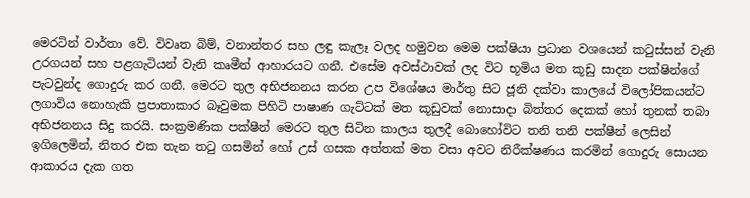මෙරටින් වාර්තා වේ. විවෘත බිම්, වනාන්තර සහ ලඳු කැලෑ වලද හමුවන මෙම පක්ෂියා ප්‍රධාන වශයෙන් කටුස්සන් වැනි උරගයන් සහ පළගැටියන් වැනි කෘමීන් ආහාරයට ගනී. එසේම අවස්ථාවක් ලද විට භූමිය මත කූඩු සාදන පක්ෂින්ගේ පැටවුන්ද ගොදුරු කර ගනී. මෙරට තුල අභිජනනය කරන උප විශේෂය මාර්තු සිට ජූනි දක්වා කාලයේ විලෝපිකයන්ට ලගාවිය නොහැකි ප්‍රපාතාකාර බෑවුමක පිහිටි පාෂාණ ගැට්ටක් මත කූඩුවක් නොසාදා බිත්තර දෙකක් හෝ තුනක් තබා අභිජනනය සිදු කරයි. සංක්‍රමණික පක්ෂීන් මෙරට තුල සිටින කාලය තුලදී බොහෝවිට තනි තනි පක්ෂීන් ලෙසින් ඉගිලෙමින්, නිතර එක තැන තටු ගසමින් හෝ උස් ගසක අත්තක් මත වසා අවට නිරීක්ෂණය කරමින් ගොදුරු සොයන ආකාරය දැක ගත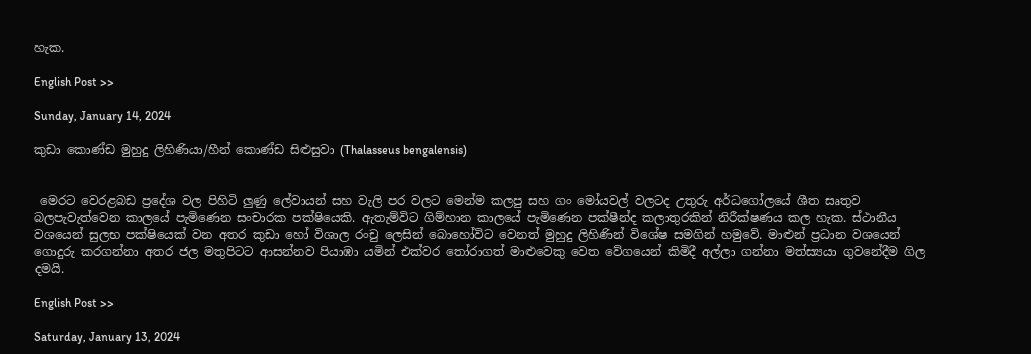හැක.

English Post >>

Sunday, January 14, 2024

කුඩා කොණ්ඩ මුහුදු ලිහිණියා/හීන් කොණ්ඩ සිළුසුවා (Thalasseus bengalensis)


 මෙරට වෙරළබඩ ප්‍රදේශ වල පිහිටි ලුණු ලේවායන් සහ වැලි පර වලට මෙන්ම කලපු සහ ගං මෝයවල් වලටද උතුරු අර්ධගෝලයේ ශීත සෘතුව බලපැවැත්වෙන කාලයේ පැමිණෙන සංචාරක පක්ෂියෙකි. ඇතැම්විට ගිම්හාන කාලයේ පැමිණෙන පක්ෂීන්ද කලාතුරකින් නිරීක්ෂණය කල හැක. ස්ථානීය වශයෙන් සුලභ පක්ෂියෙක් වන අතර කුඩා හෝ විශාල රංචු ලෙසින් බොහෝවිට වෙනත් මුහුදු ලිහිණින් විශේෂ සමගින් හමුවේ. මාළුන් ප්‍රධාන වශයෙන් ගොදුරු කරගන්නා අතර ජල මතුපිටට ආසන්නව පියාඹා යමින් එක්වර තෝරාගත් මාළුවෙකු වෙත වේගයෙන් කිමිදී අල්ලා ගන්නා මත්ස්‍යයා ගුවනේදීම ගිල දමයි.

English Post >>

Saturday, January 13, 2024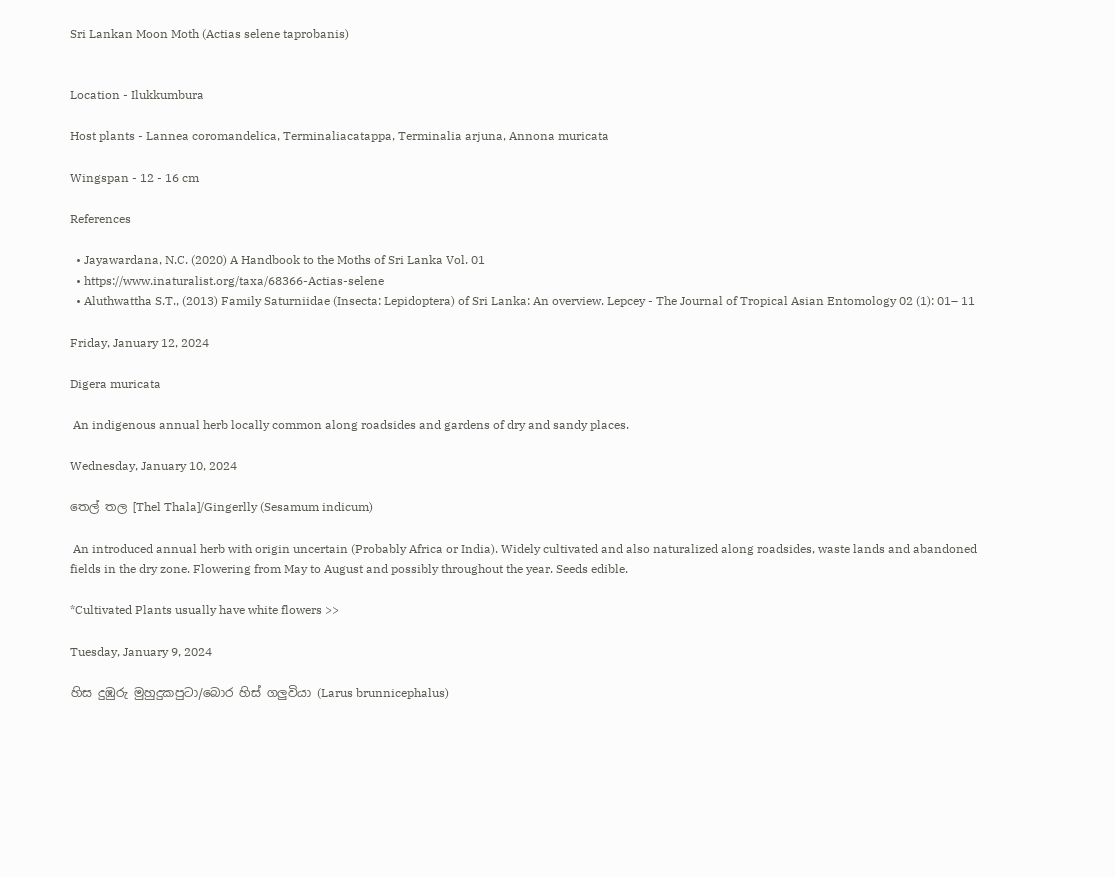Sri Lankan Moon Moth (Actias selene taprobanis)


Location - Ilukkumbura

Host plants - Lannea coromandelica, Terminaliacatappa, Terminalia arjuna, Annona muricata

Wingspan - 12 - 16 cm

References

  • Jayawardana, N.C. (2020) A Handbook to the Moths of Sri Lanka Vol. 01
  • https://www.inaturalist.org/taxa/68366-Actias-selene
  • Aluthwattha S.T., (2013) Family Saturniidae (Insecta: Lepidoptera) of Sri Lanka: An overview. Lepcey - The Journal of Tropical Asian Entomology 02 (1): 01– 11

Friday, January 12, 2024

Digera muricata

 An indigenous annual herb locally common along roadsides and gardens of dry and sandy places.

Wednesday, January 10, 2024

තෙල් තල [Thel Thala]/Gingerlly (Sesamum indicum)

 An introduced annual herb with origin uncertain (Probably Africa or India). Widely cultivated and also naturalized along roadsides, waste lands and abandoned fields in the dry zone. Flowering from May to August and possibly throughout the year. Seeds edible.

*Cultivated Plants usually have white flowers >>

Tuesday, January 9, 2024

හිස දුඹුරු මුහුදුකපුටා/බොර හිස් ගලුවියා (Larus brunnicephalus)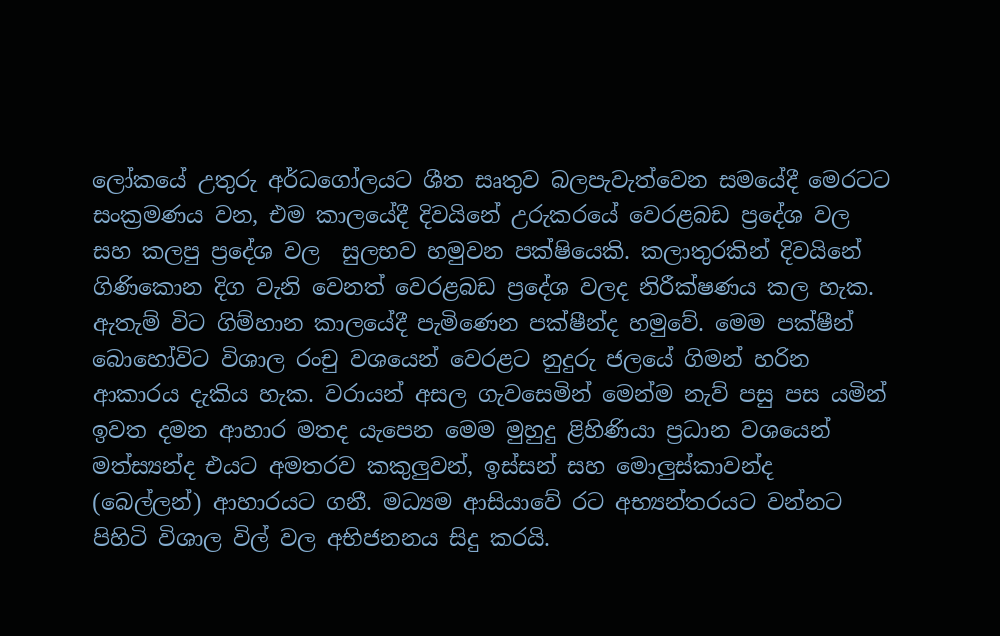ලෝකයේ උතුරු අර්ධගෝලයට ශීත සෘතුව බලපැවැත්වෙන සමයේදී මෙරටට සංක්‍රමණය වන, එම කාලයේදී දිවයිනේ උරුකරයේ වෙරළබඩ ප්‍රදේශ වල සහ කලපු ප්‍රදේශ වල  සුලභව හමුවන පක්ෂියෙකි. කලාතුරකින් දිවයිනේ ගිණිකොන දිග වැනි වෙනත් වෙරළබඩ ප්‍රදේශ වලද නිරීක්ෂණය කල හැක. ඇතැම් විට ගිම්හාන කාලයේදී පැමිණෙන පක්ෂීන්ද හමුවේ. මෙම පක්ෂීන් බොහෝවිට විශාල රංචු වශයෙන් වෙරළට නුදුරු ජලයේ ගිමන් හරින ආකාරය දැකිය හැක. වරායන් අසල ගැවසෙමින් මෙන්ම නැව් පසු පස යමින් ඉවත දමන ආහාර මතද යැපෙන මෙම මුහුදු ළිහිණියා ප්‍රධාන වශයෙන් මත්ස්‍යන්ද එයට අමතරව කකුලුවන්, ඉස්සන් සහ මොලුස්කාවන්ද (බෙල්ලන්) ආහාරයට ගනී. මධ්‍යම ආසියාවේ රට අභ්‍යන්තරයට වන්නට පිහිටි විශාල විල් වල අභිජනනය සිදු කරයි.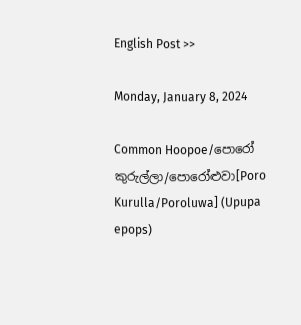English Post >>

Monday, January 8, 2024

Common Hoopoe/පොරෝ කුරුල්ලා/පොරෝළුවා[Poro Kurulla/Poroluwa] (Upupa epops)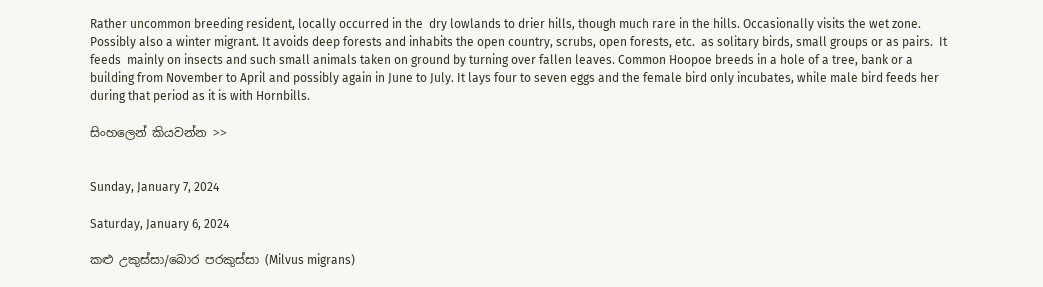Rather uncommon breeding resident, locally occurred in the  dry lowlands to drier hills, though much rare in the hills. Occasionally visits the wet zone. Possibly also a winter migrant. It avoids deep forests and inhabits the open country, scrubs, open forests, etc.  as solitary birds, small groups or as pairs.  It feeds  mainly on insects and such small animals taken on ground by turning over fallen leaves. Common Hoopoe breeds in a hole of a tree, bank or a building from November to April and possibly again in June to July. It lays four to seven eggs and the female bird only incubates, while male bird feeds her during that period as it is with Hornbills.

සිංහලෙන් කියවන්න >>


Sunday, January 7, 2024

Saturday, January 6, 2024

කළු උකුස්සා/බොර පරකුස්සා (Milvus migrans)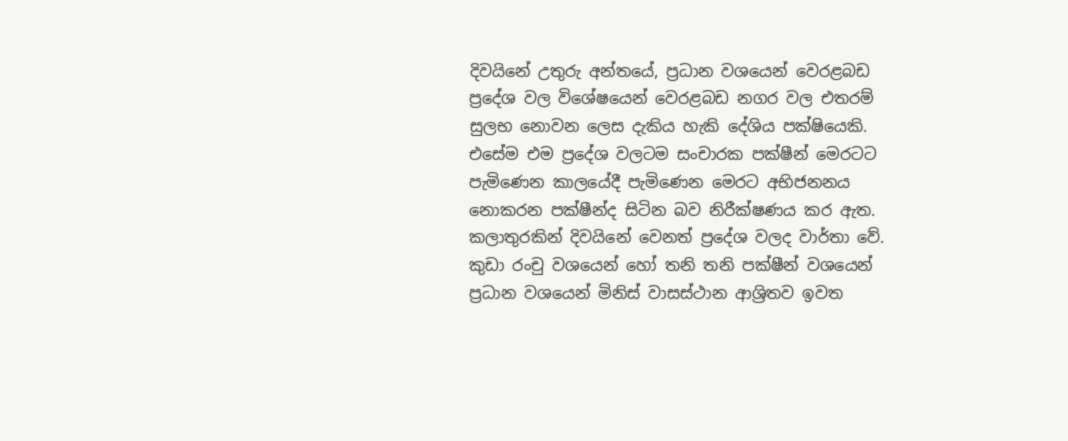දිවයිනේ උතුරු අන්තයේ, ප්‍රධාන වශයෙන් වෙරළබඩ ප්‍රදේශ වල විශේෂයෙන් වෙරළබඩ නගර වල එතරම් සුලභ නොවන ලෙස දැකිය හැකි දේශිය පක්ෂියෙකි. එසේම එම ප්‍රදේශ වලටම සංචාරක පක්ෂීන් මෙරටට පැමිණෙන කාලයේදී පැමිණෙන මෙරට අභිජනනය නොකරන පක්ෂීන්ද සිටින බව නිරීක්ෂණය කර ඇත. කලාතුරකින් දිවයිනේ වෙනත් ප්‍රදේශ වලද වාර්තා වේ. කුඩා රංචු වශයෙන් හෝ තනි තනි පක්ෂීන් වශයෙන් ප්‍රධාන වශයෙන් මිනිස් වාසස්ථාන ආශ්‍රිතව ඉවත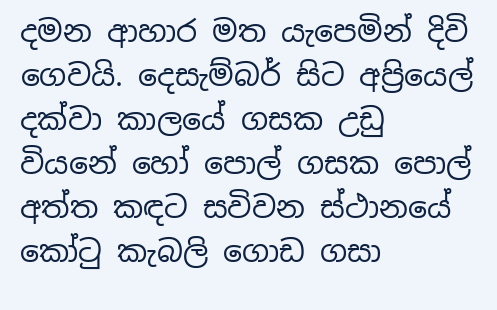දමන ආහාර මත යැපෙමින් දිවි ගෙවයි. දෙසැම්බර් සිට අප්‍රියෙල් දක්වා කාලයේ ගසක උඩු වියනේ හෝ පොල් ගසක පොල් අත්ත කඳට සවිවන ස්ථානයේ කෝටු කැබලි ගොඩ ගසා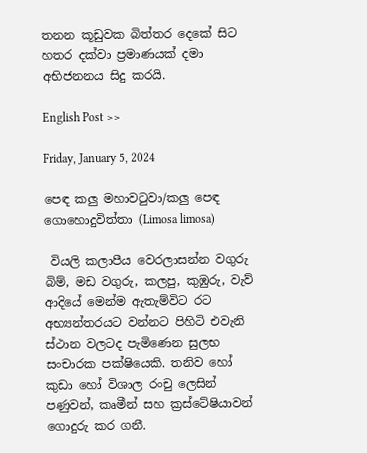තනන කූඩුවක බිත්තර දෙකේ සිට හතර දක්වා ප්‍රමාණයක් දමා අභිජනනය සිදු කරයි.

English Post >>

Friday, January 5, 2024

පෙඳ කලු මහාවටුවා/කලු පෙඳ ගොහොදුවිත්තා (Limosa limosa)

 වියලි කලාපීය වෙරලාසන්න වගුරු බිම්, මඩ වගුරු, කලපු, කුඹුරු, වැව් ආදියේ මෙන්ම ඇතැම්විට රට අභ්‍යන්තරයට වන්නට පිහිටි එවැනි ස්ථාන වලටද පැමිණෙන සුලභ සංචාරක පක්ෂියෙකි. තනිව හෝ කුඩා හෝ විශාල රංචු ලෙසින් පණුවන්, කෘමීන් සහ ක්‍රස්ටේෂියාවන් ගොදුරු කර ගනී.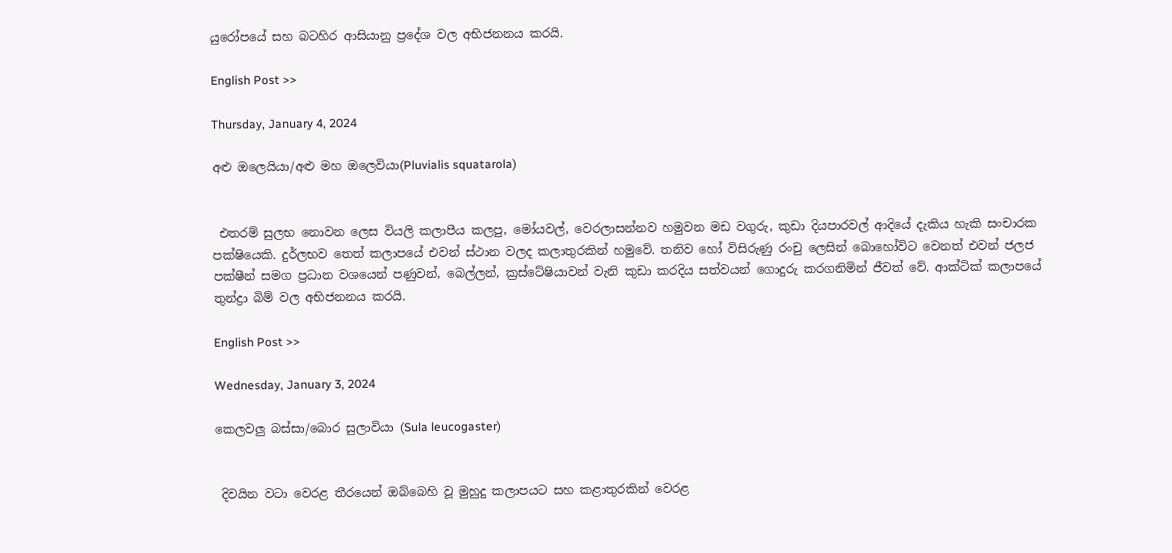යුරෝපයේ සහ බටහිර ආසියානු ප්‍රදේශ වල අභිජනනය කරයි.

English Post >>

Thursday, January 4, 2024

අළු ඔලෙයියා/අළු මහ ඔලෙවියා(Pluvialis squatarola)


 එතරම් සුලභ නොවන ලෙස වියලි කලාපීය කලපු, මෝයවල්, වෙරලාසන්නව හමුවන මඩ වගුරු, කුඩා දියපාරවල් ආදියේ දැකිය හැකි සංචාරක පක්ෂියෙකි. දුර්ලභව තෙත් කලාපයේ එවන් ස්ථාන වලද කලාතුරකින් හමුවේ. තනිව හෝ විසිරුණු රංචු ලෙසින් බොහෝවිට වෙනත් එවන් ජලජ පක්ෂීන් සමග ප්‍රධාන වශයෙන් පණුවන්, බෙල්ලන්, ක්‍රස්ටේෂියාවන් වැනි කුඩා කරදිය සත්වයන් ගොදුරු කරගනිමින් ජීවත් වේ. ආක්ටික් කලාපයේ තුන්ද්‍රා බිම් වල අභිජනනය කරයි.

English Post >>

Wednesday, January 3, 2024

කෙලවලු බස්සා/බොර සුලාවියා (Sula leucogaster)


 දිවයින වටා වෙරළ තීරයෙන් ඔබ්බෙහි වූ මුහුදු කලාපයට සහ කළාතුරකින් වෙරළ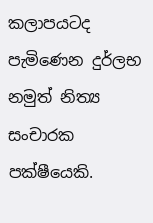කලාපයටද පැමිණෙන දුර්ලභ නමුත් නිත්‍ය සංචාරක පක්ෂීයෙකි.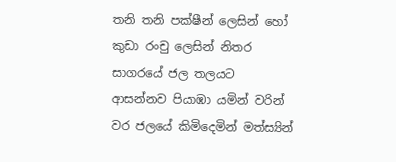තනි තනි පක්ෂීන් ලෙසින් හෝ කුඩා රංචු ලෙසින් නිතර සාගරයේ ජල තලයට ආසන්නව පියාඹා යමින් වරින් වර ජලයේ කිමිදෙමින් මත්ස්‍යින්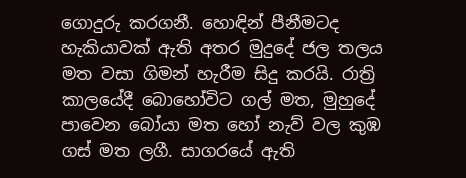ගොදුරු කරගනී. හොඳින් පීනීමටද හැකියාවක් ඇති අතර මුදුදේ ජල තලය මත වසා ගිමන් හැරීම සිදු කරයි. රාත්‍රි කාලයේදී බොහෝවිට ගල් මත, මුහුදේ පාවෙන බෝයා මත හෝ නැව් වල කුඹ ගස් මත ලගී. සාගරයේ ඇති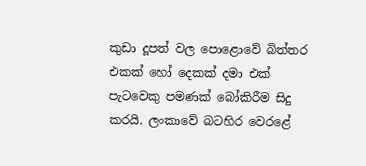කුඩා දූපත් වල පොළොවේ බිත්තර එකක් හෝ දෙකක් දමා එක් පැටවෙකු පමණක් බෝකිරීම සිදු කරයි. ලංකාවේ බටහිර වෙරළේ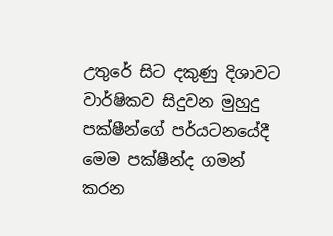උතුරේ සිට දකුණු දිශාවට වාර්ෂිකව සිදුවන මුහුදු පක්ෂීන්ගේ පර්යටනයේදී මෙම පක්ෂීන්ද ගමන් කරන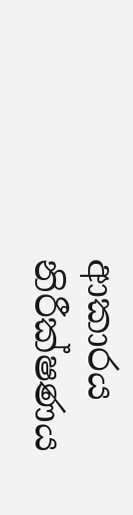ආකාරය නිරීක්ෂණය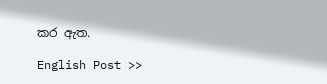කර ඇත.

English Post >>